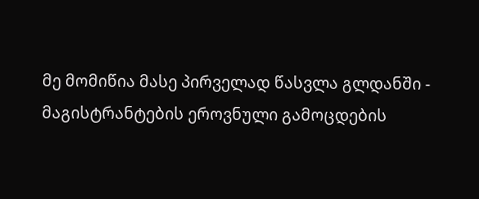მე მომიწია მასე პირველად წასვლა გლდანში - მაგისტრანტების ეროვნული გამოცდების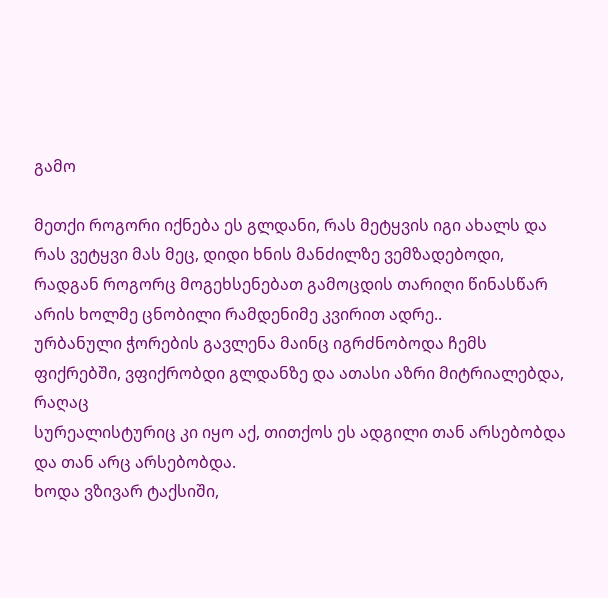გამო

მეთქი როგორი იქნება ეს გლდანი, რას მეტყვის იგი ახალს და რას ვეტყვი მას მეც, დიდი ხნის მანძილზე ვემზადებოდი,
რადგან როგორც მოგეხსენებათ გამოცდის თარიღი წინასწარ არის ხოლმე ცნობილი რამდენიმე კვირით ადრე..
ურბანული ჭორების გავლენა მაინც იგრძნობოდა ჩემს ფიქრებში, ვფიქრობდი გლდანზე და ათასი აზრი მიტრიალებდა, რაღაც
სურეალისტურიც კი იყო აქ, თითქოს ეს ადგილი თან არსებობდა და თან არც არსებობდა.
ხოდა ვზივარ ტაქსიში,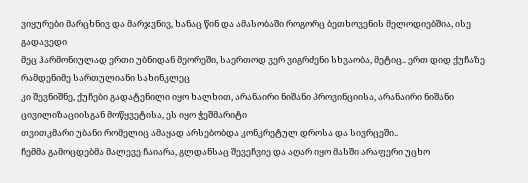ვიყურები მარცხნივ და მარჯვნივ, ხანაც წინ და ამასობაში როგორც ბეთხოვენის მელოდიებშია, ისე გადავედი
მეც ჰარმონიულად ერთი უბნიდან მეორეში, საერთოდ ვერ ვიგრძენი სხვაობა, მეტიც.. ერთ დიდ ქუჩაზე რამდენიმე სართულიანი სახინკლეც
კი შევნიშნე, ქუჩები გადატენილი იყო ხალხით, არანაირი ნიშანი პროვინციისა, არანაირი ნიშანი ცივილიზაციისგან მოწყვეტისა, ეს იყო ჭეშმარიტი
თვითკმარი უბანი რომელიც ამაყად არსებობდა კონკრეტულ დროსა და სივრცეში..
ჩემმა გამოცდებმა მალევე ჩაიარა, გლდანსაც შევეჩვიე და აღარ იყო მასში არაფერი უცხო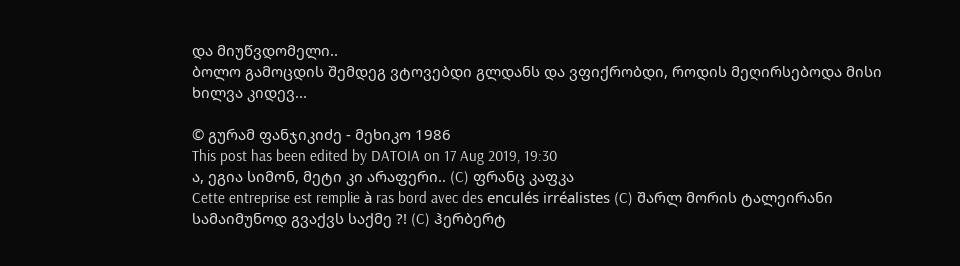და მიუწვდომელი..
ბოლო გამოცდის შემდეგ ვტოვებდი გლდანს და ვფიქრობდი, როდის მეღირსებოდა მისი ხილვა კიდევ...

© გურამ ფანჯიკიძე - მეხიკო 1986
This post has been edited by DATOIA on 17 Aug 2019, 19:30
ა, ეგია სიმონ, მეტი კი არაფერი.. (C) ფრანც კაფკა
Cette entreprise est remplie à ras bord avec des enculés irréalistes (C) შარლ მორის ტალეირანი
სამაიმუნოდ გვაქვს საქმე ?! (C) ჰერბერტ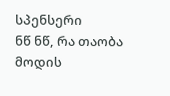სპენსერი
ნწ ნწ, რა თაობა მოდის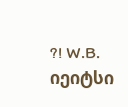?! W.B. იეიტსი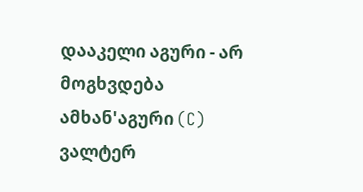დააკელი აგური - არ მოგხვდება ამხან'აგური (C) ვალტერ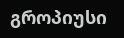გროპიუსი